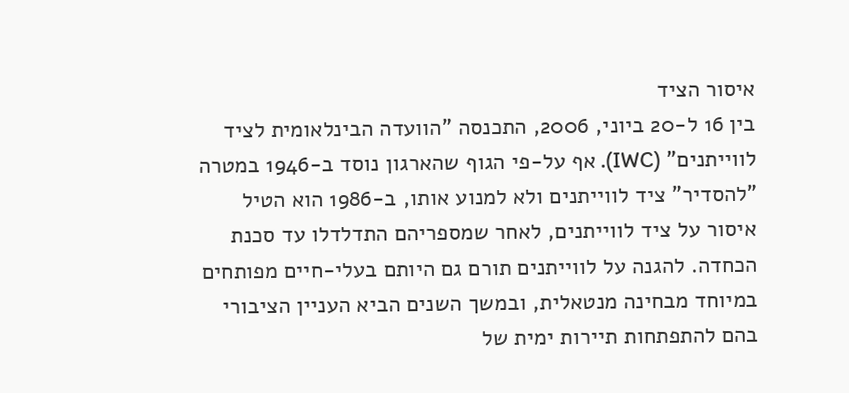איסור הציד
בין 16 ל-20 ביוני, 2006, התכנסה "הוועדה הבינלאומית לציד לווייתנים" (IWC). אף על-פי הגוף שהארגון נוסד ב-1946 במטרה "להסדיר" ציד לווייתנים ולא למנוע אותו, ב-1986 הוא הטיל איסור על ציד לווייתנים, לאחר שמספריהם התדלדלו עד סכנת הכחדה. להגנה על לווייתנים תורם גם היותם בעלי-חיים מפותחים במיוחד מבחינה מנטאלית, ובמשך השנים הביא העניין הציבורי בהם להתפתחות תיירות ימית של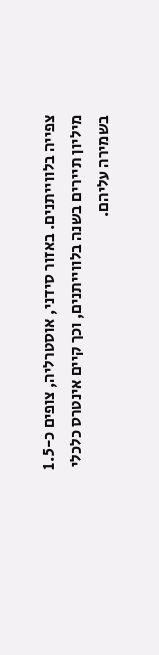צפייה בלווייתנים. באזור סידני, אוסטרליה, צופים כ-1.5 מיליון תיירים בשנה בלווייתנים, וכך קיים אינטרס כלכלי בשמירה עליהם.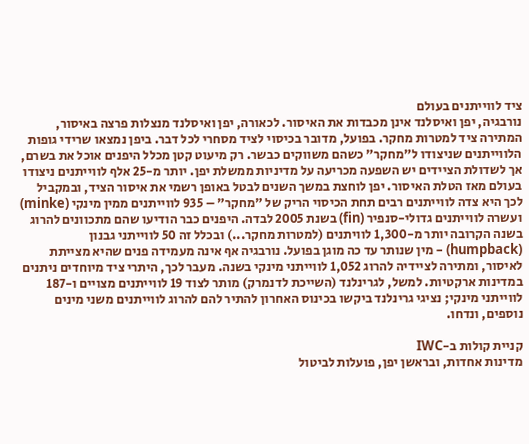ציד לווייתנים בעולם
נורבגיה, יפן ואיסלנד אינן מכבדות את האיסור. לכאורה, יפן ואיסלנד מנצלות פרצה באיסור, המתירה ציד למטרות מחקר. בפועל, מדובר בכיסוי לציד מסחרי לכל דבר. ביפן נמצאו שרידי גופות הלווייתנים שניצודו ל"מחקר" כשהם משווקים כבשר. רק מיעוט קטן מכלל היפנים אוכל את בשרם, אך לשדולת הציידים יש השפעה מכריעה על מדיניות ממשלת יפן. יותר מ-25 אלף לווייתנים ניצודו בעולם מאז הטלת האיסור. יפן לוחצת במשך השנים לבטל באופן רשמי את איסור הציד, ובמקביל לכך היא צדה לווייתנים רבים תחת הכיסוי הריק של "מחקר" – 935 לווייתנים ממין מינקי (minke) ועשרה לווייתנים גדולי-סנפיר (fin) בשנת 2005 לבדה. היפנים כבר הודיעו שהם מתכוונים להרוג בשנה הקרובה יותר מ-1,300 לוויתנים (למטרות מחקר...) ובכלל זה 50 לווייתני גבנון (humpback) – מין שנותר עד כה מוגן בפועל. נורבגיה אף אינה מעמידה פנים שהיא מצייתת לאיסור, ומתירה לציידיה להרוג 1,052 לווייתני מינקי בשנה. מעבר לכך, היתרי ציד מיוחדים ניתנים במדינות ארקטיות. למשל, לגרינלנד (השייכת לדנמרק) מותר לצוד 19 לווייתנים מצויים ו-187 לווייתני מינקי; נציגי גרינלנד ביקשו בכינוס האחרון להתיר להם להרוג לווייתנים משני מינים נוספים, ונדחו.

קניית קולות ב-IWC
מדינות אחדות, ובראשן יפן, פועלות לביטול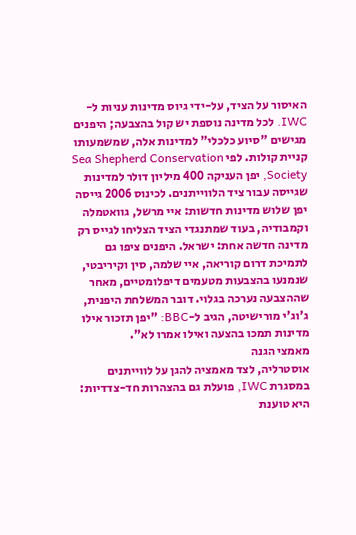האיסור על הציד, על-ידי גיוס מדינות עניות ל-IWC. לכל מדינה נוספת יש קול בהצבעה; היפנים מגישים "סיוע כלכלי" למדינות אלה, שמשמעותו קניית קולות. לפי Sea Shepherd Conservation Society, יפן העניקה 400 מיליון דולר למדינות שגייסה עבור ציד הלווייתנים. לכינוס 2006 גייסה יפן שלוש מדינות חדשות: איי מרשל, גוואטמלה וקמבודיה, בעוד שמתנגדי הציד הצליחו לגייס רק מדינה חדשה אחת: ישראל. היפנים ציפו גם לתמיכת דרום קוריאה, איי שלמה, סין וקיריבטי, שנמנעו בהצבעות מטעמים דיפלומטיים, מאחר שההצבעה נערכה בגלוי. דובר המשלחת היפנית, ג'וג'י מורישיטה, הגיב ל-BBC: "יפן תזכור אילו מדינות תמכו בהצעה ואילו אמרו לא".
מאמצי הגנה
אוסטרליה, לצד מאמציה להגן על לווייתנים במסגרת IWC, פועלת גם בהצהרות חד-צדדיות: היא טוענת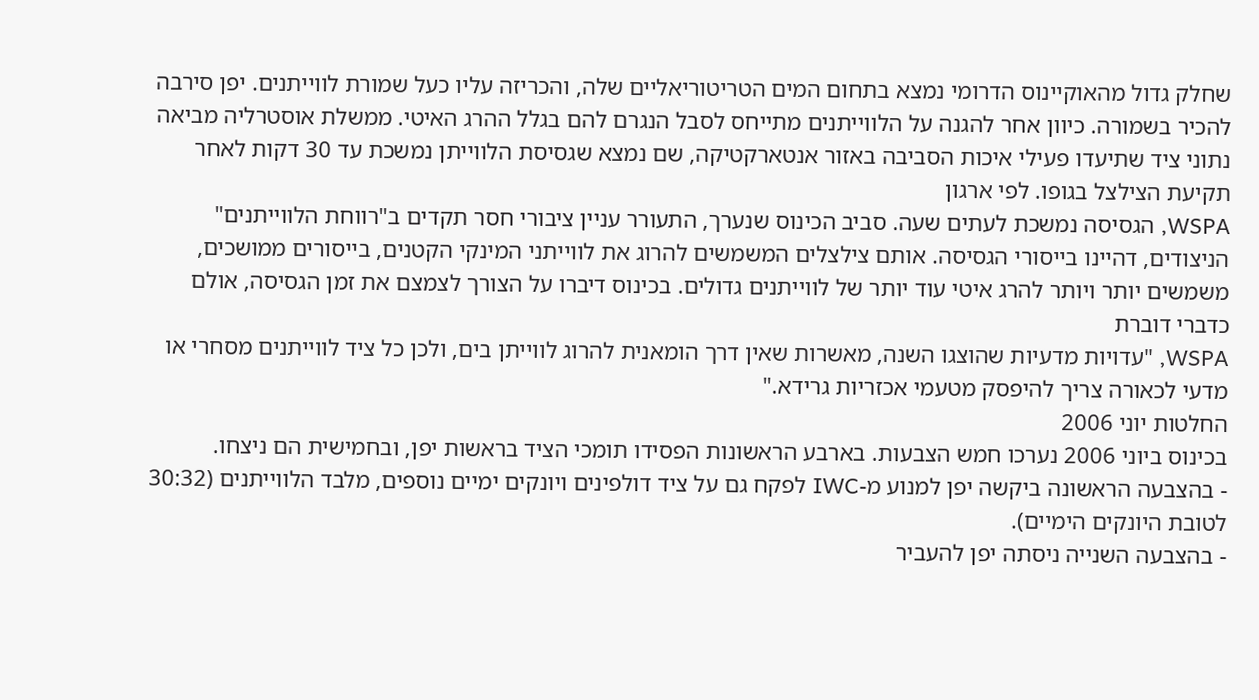שחלק גדול מהאוקיינוס הדרומי נמצא בתחום המים הטריטוריאליים שלה, והכריזה עליו כעל שמורת לווייתנים. יפן סירבה להכיר בשמורה. כיוון אחר להגנה על הלווייתנים מתייחס לסבל הנגרם להם בגלל ההרג האיטי. ממשלת אוסטרליה מביאה נתוני ציד שתיעדו פעילי איכות הסביבה באזור אנטארקטיקה, שם נמצא שגסיסת הלווייתן נמשכת עד 30 דקות לאחר תקיעת הצילצל בגופו. לפי ארגון
WSPA, הגסיסה נמשכת לעתים שעה. סביב הכינוס שנערך, התעורר עניין ציבורי חסר תקדים ב"רווחת הלווייתנים" הניצודים, דהיינו בייסורי הגסיסה. אותם צילצלים המשמשים להרוג את לווייתני המינקי הקטנים, בייסורים ממושכים, משמשים יותר ויותר להרג איטי עוד יותר של לווייתנים גדולים. בכינוס דיברו על הצורך לצמצם את זמן הגסיסה, אולם כדברי דוברת
WSPA, "עדויות מדעיות שהוצגו השנה, מאשרות שאין דרך הומאנית להרוג לווייתן בים, ולכן כל ציד לווייתנים מסחרי או מדעי לכאורה צריך להיפסק מטעמי אכזריות גרידא."
החלטות יוני 2006
בכינוס ביוני 2006 נערכו חמש הצבעות. בארבע הראשונות הפסידו תומכי הציד בראשות יפן, ובחמישית הם ניצחו.
- בהצבעה הראשונה ביקשה יפן למנוע מ-IWC לפקח גם על ציד דולפינים ויונקים ימיים נוספים, מלבד הלווייתנים (30:32 לטובת היונקים הימיים).
- בהצבעה השנייה ניסתה יפן להעביר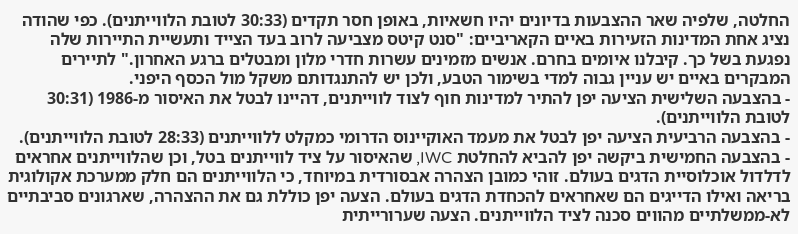החלטה, שלפיה שאר ההצבעות בדיונים יהיו חשאיות, באופן חסר תקדים (30:33 לטובת הלווייתנים). כפי שהודה נציג אחת המדינות הזעירות באיים הקאריביים: "סנט קיטס מצביעה לרוב בעד הצייד ותעשיית התיירות שלה נפגעת בשל כך. קיבלנו איומים בחרם. אנשים מזמינים עשרות חדרי מלון ומבטלים ברגע האחרון." לתיירים המבקרים באיים יש עניין גבוה למדי בשימור הטבע, ולכן יש להתנגדותם משקל מול הכסף היפני.
- בהצבעה השלישית הציעה יפן להתיר למדינות חוף לצוד לווייתנים, דהיינו לבטל את האיסור מ-1986 (30:31 לטובת הלווייתנים).
- בהצבעה הרביעית הציעה יפן לבטל את מעמד האוקיינוס הדרומי כמקלט ללווייתנים (28:33 לטובת הלווייתנים).
- בהצבעה החמישית ביקשה יפן להביא להחלטת IWC, שהאיסור על ציד לווייתנים בטל, וכן שהלווייתנים אחראים לדלדול אוכלוסיית הדגים בעולם. זוהי כמובן הצהרה אבסורדית במיוחד, כי הלווייתנים הם חלק ממערכת אקולוגית בריאה ואילו הדייגים הם שאחראים להכחדת הדגים בעולם. הצעה יפן כוללת גם את ההצהרה, שארגונים סביבתיים לא-ממשלתיים מהווים סכנה לציד הלווייתנים. הצעה שערורייתית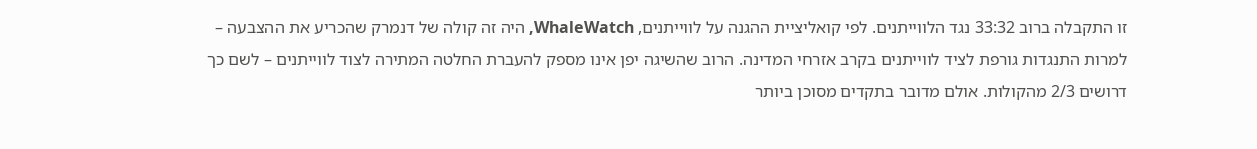זו התקבלה ברוב 33:32 נגד הלווייתנים. לפי קואליציית ההגנה על לווייתנים, WhaleWatch, היה זה קולה של דנמרק שהכריע את ההצבעה – למרות התנגדות גורפת לציד לווייתנים בקרב אזרחי המדינה. הרוב שהשיגה יפן אינו מספק להעברת החלטה המתירה לצוד לווייתנים – לשם כך דרושים 2/3 מהקולות. אולם מדובר בתקדים מסוכן ביותר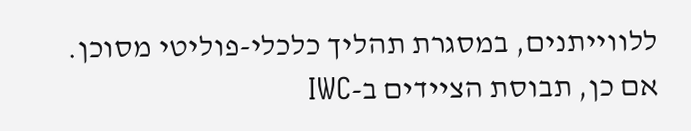ללווייתנים, במסגרת תהליך כלכלי-פוליטי מסוכן.
אם כן, תבוסת הציידים ב-IWC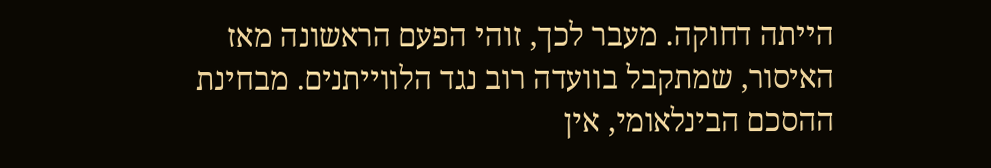הייתה דחוקה. מעבר לכך, זוהי הפעם הראשונה מאז האיסור, שמתקבל בוועדה רוב נגד הלווייתנים. מבחינת ההסכם הבינלאומי, אין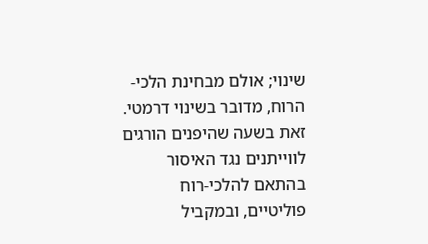שינוי; אולם מבחינת הלכי-הרוח, מדובר בשינוי דרמטי. זאת בשעה שהיפנים הורגים לווייתנים נגד האיסור בהתאם להלכי-רוח פוליטיים, ובמקביל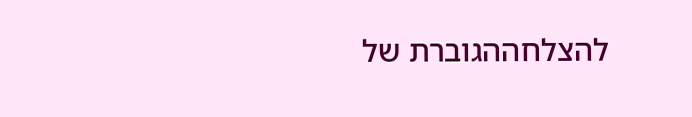להצלחההגוברת של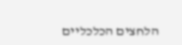הלחצים הכלכליים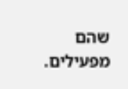שהם מפעילים.